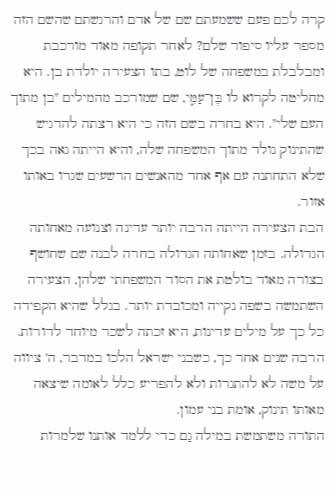קרה לכם פעם ששמעתם שם של אדם והרגשתם שהשם הזה מספר עליו סיפור שלם? לאחר תקופה מאוד מורכבת ומבלבלת במשפחה של לוט, בתו הצעירה יולדת בן. היא מחליטה לקרוא לו בֶּן־עַמִּ֑י, שם שמורכב מהמילים "בן מתוך העם שלי". היא בחרה בשם הזה כי היא רצתה להדגיש שהתינוק נולד מתוך המשפחה שלה, והיא הייתה גאה בכך שלא התחתנה עם אף אחד מהאנשים הרשעים שגרו באותו אזור.
הבת הצעירה הייתה הרבה יותר עדינה וצנועה מאחותה הגדולה. בזמן שאחותה הגדולה בחרה לבנה שם שחושף בצורה מאוד בולטת את הסוד המשפחתי שלהן, הצעירה השתמשה בשפה נקייה ומכובדת יותר. בגלל שהיא הקפידה כל כך על מילים עדינות, היא זכתה לשכר מיוחד לדורות. הרבה שנים אחר כך, כשבני ישראל הלכו במדבר, ה' ציווה על משה לא להתגרות ולא להפריע כלל לאומה שיצאה מאותו תינוק, אומת בני עמון.
התורה משתמשת במילה גַם כדי ללמד אותנו שלמרות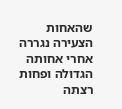שהאחות הצעירה נגררה אחרי אחותה הגדולה ופחות רצתה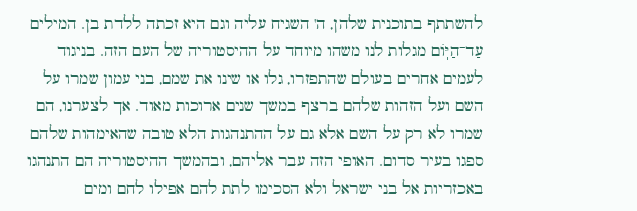להשתתף בתוכנית שלהן, ה' השגיח עליה וגם היא זכתה ללדת בן. המילים עַד־הַיּֽוֹם מגלות לנו משהו מיוחד על ההיסטוריה של העם הזה. בניגוד לעמים אחרים בעולם שהתפזרו, גלו או שינו את שמם, בני עמון שמרו על השם ועל הזהות שלהם ברצף במשך שנים ארוכות מאוד. אך לצערנו, הם שמרו לא רק על השם אלא גם על ההתנהגות הלא טובה שהאימהות שלהם ספגו בעיר סדום. האופי הזה עבר אליהם, ובהמשך ההיסטוריה הם התנהגו באכזריות אל בני ישראל ולא הסכימו לתת להם אפילו לחם ומים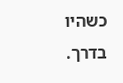כשהיו בדרך.